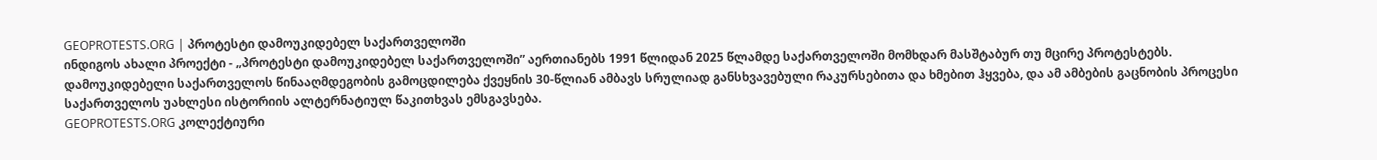GEOPROTESTS.ORG | პროტესტი დამოუკიდებელ საქართველოში
ინდიგოს ახალი პროექტი - „პროტესტი დამოუკიდებელ საქართველოში” აერთიანებს 1991 წლიდან 2025 წლამდე საქართველოში მომხდარ მასშტაბურ თუ მცირე პროტესტებს.
დამოუკიდებელი საქართველოს წინააღმდეგობის გამოცდილება ქვეყნის 30-წლიან ამბავს სრულიად განსხვავებული რაკურსებითა და ხმებით ჰყვება, და ამ ამბების გაცნობის პროცესი საქართველოს უახლესი ისტორიის ალტერნატიულ წაკითხვას ემსგავსება.
GEOPROTESTS.ORG კოლექტიური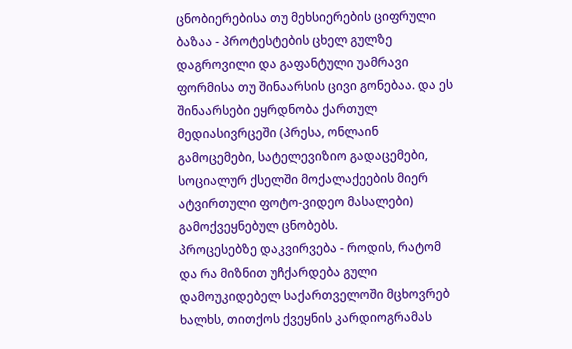ცნობიერებისა თუ მეხსიერების ციფრული ბაზაა - პროტესტების ცხელ გულზე დაგროვილი და გაფანტული უამრავი ფორმისა თუ შინაარსის ცივი გონებაა. და ეს შინაარსები ეყრდნობა ქართულ მედიასივრცეში (პრესა, ონლაინ გამოცემები, სატელევიზიო გადაცემები, სოციალურ ქსელში მოქალაქეების მიერ ატვირთული ფოტო-ვიდეო მასალები) გამოქვეყნებულ ცნობებს.
პროცესებზე დაკვირვება - როდის, რატომ და რა მიზნით უჩქარდება გული დამოუკიდებელ საქართველოში მცხოვრებ ხალხს, თითქოს ქვეყნის კარდიოგრამას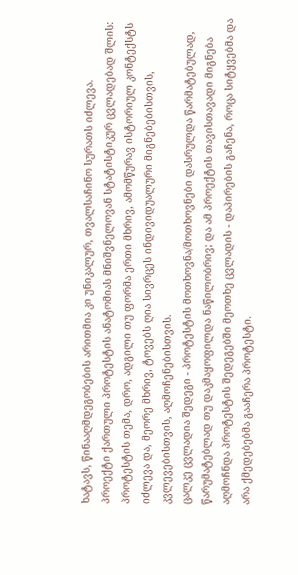ხატავს, წინააღმდეგობების არითმია კი უნიკალურ, თვალსაჩინო სურათს იძლევა.
პროექტი ქართული პროტესტის ანატომიას მნიშვნელოვან სტატისტიკურ ცვლადებად შლის: პროტესტის თემა, დრო, ადგილი თუ ფორმა ერთი მხრივ, ამომწურავ ისტორიულ კონტექსტს იძლევა და, მეორე მხრივ, ტოვებს ღია სივრცეს ინდივიდუალური მიგნებებისთვის, კვლევებისთვის, აღმოჩენებისთვის.
ცალკე ცვლადია შედეგი - პროტესტის მოთხოვნა/მოთხოვნები დასრულდა წარმატებულად, წარუმატებლად თუ დაკმაყოფილდა ნაწილობრივ; და ამ პროექტის თავისთავადი მიგნება აღმოჩნდა პროტესტის შედეგებში მეოთხე ცვლადის - დაპირების გაჩენა, როცა სიტყვებმა და არა ქმედებებმა გააჩერა პროტესტი.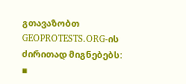გთავაზობთ GEOPROTESTS.ORG-ის ძირითად მიგნებებს:
▪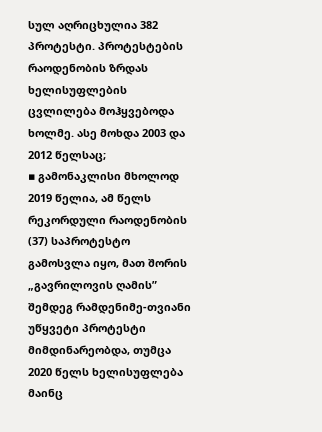სულ აღრიცხულია 382 პროტესტი. პროტესტების რაოდენობის ზრდას ხელისუფლების ცვლილება მოჰყვებოდა ხოლმე. ასე მოხდა 2003 და 2012 წელსაც;
▪ გამონაკლისი მხოლოდ 2019 წელია, ამ წელს რეკორდული რაოდენობის (37) საპროტესტო გამოსვლა იყო, მათ შორის „გავრილოვის ღამის” შემდეგ რამდენიმე-თვიანი უწყვეტი პროტესტი მიმდინარეობდა, თუმცა 2020 წელს ხელისუფლება მაინც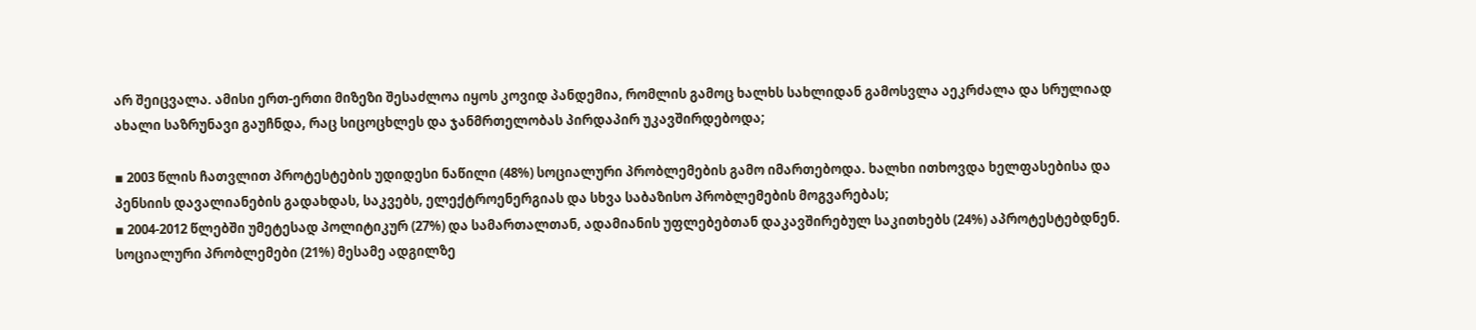არ შეიცვალა. ამისი ერთ-ერთი მიზეზი შესაძლოა იყოს კოვიდ პანდემია, რომლის გამოც ხალხს სახლიდან გამოსვლა აეკრძალა და სრულიად ახალი საზრუნავი გაუჩნდა, რაც სიცოცხლეს და ჯანმრთელობას პირდაპირ უკავშირდებოდა;

▪ 2003 წლის ჩათვლით პროტესტების უდიდესი ნაწილი (48%) სოციალური პრობლემების გამო იმართებოდა. ხალხი ითხოვდა ხელფასებისა და პენსიის დავალიანების გადახდას, საკვებს, ელექტროენერგიას და სხვა საბაზისო პრობლემების მოგვარებას;
▪ 2004-2012 წლებში უმეტესად პოლიტიკურ (27%) და სამართალთან, ადამიანის უფლებებთან დაკავშირებულ საკითხებს (24%) აპროტესტებდნენ. სოციალური პრობლემები (21%) მესამე ადგილზე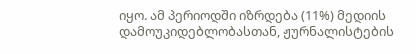იყო. ამ პერიოდში იზრდება (11%) მედიის დამოუკიდებლობასთან, ჟურნალისტების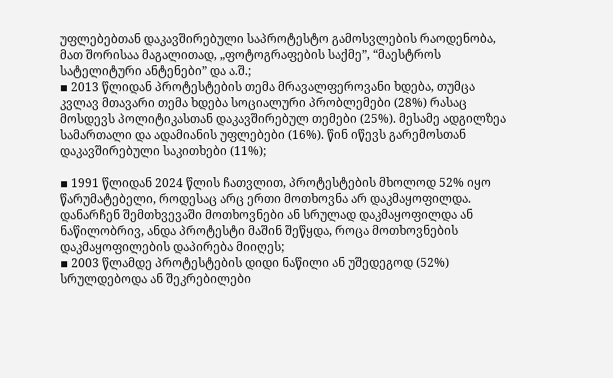უფლებებთან დაკავშირებული საპროტესტო გამოსვლების რაოდენობა, მათ შორისაა მაგალითად, „ფოტოგრაფების საქმე”, “მაესტროს სატელიტური ანტენები” და ა.შ.;
▪ 2013 წლიდან პროტესტების თემა მრავალფეროვანი ხდება, თუმცა კვლავ მთავარი თემა ხდება სოციალური პრობლემები (28%) რასაც მოსდევს პოლიტიკასთან დაკავშირებულ თემები (25%). მესამე ადგილზეა სამართალი და ადამიანის უფლებები (16%). წინ იწევს გარემოსთან დაკავშირებული საკითხები (11%);

▪ 1991 წლიდან 2024 წლის ჩათვლით, პროტესტების მხოლოდ 52% იყო წარუმატებელი, როდესაც არც ერთი მოთხოვნა არ დაკმაყოფილდა. დანარჩენ შემთხვევაში მოთხოვნები ან სრულად დაკმაყოფილდა ან ნაწილობრივ, ანდა პროტესტი მაშინ შეწყდა, როცა მოთხოვნების დაკმაყოფილების დაპირება მიიღეს;
▪ 2003 წლამდე პროტესტების დიდი ნაწილი ან უშედეგოდ (52%) სრულდებოდა ან შეკრებილები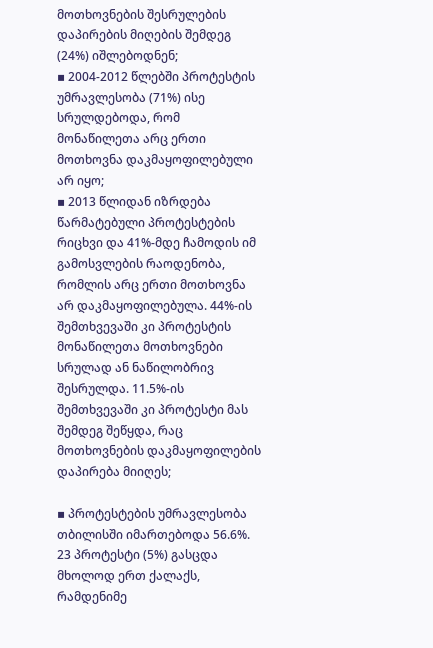მოთხოვნების შესრულების დაპირების მიღების შემდეგ (24%) იშლებოდნენ;
▪ 2004-2012 წლებში პროტესტის უმრავლესობა (71%) ისე სრულდებოდა, რომ მონაწილეთა არც ერთი მოთხოვნა დაკმაყოფილებული არ იყო;
▪ 2013 წლიდან იზრდება წარმატებული პროტესტების რიცხვი და 41%-მდე ჩამოდის იმ გამოსვლების რაოდენობა, რომლის არც ერთი მოთხოვნა არ დაკმაყოფილებულა. 44%-ის შემთხვევაში კი პროტესტის მონაწილეთა მოთხოვნები სრულად ან ნაწილობრივ შესრულდა. 11.5%-ის შემთხვევაში კი პროტესტი მას შემდეგ შეწყდა, რაც მოთხოვნების დაკმაყოფილების დაპირება მიიღეს;

▪ პროტესტების უმრავლესობა თბილისში იმართებოდა 56.6%. 23 პროტესტი (5%) გასცდა მხოლოდ ერთ ქალაქს, რამდენიმე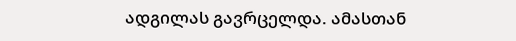ადგილას გავრცელდა. ამასთან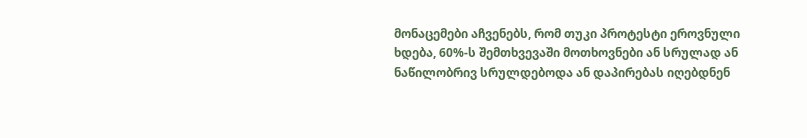მონაცემები აჩვენებს, რომ თუკი პროტესტი ეროვნული ხდება, 60%-ს შემთხვევაში მოთხოვნები ან სრულად ან ნაწილობრივ სრულდებოდა ან დაპირებას იღებდნენ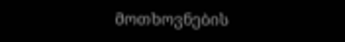მოთხოვნების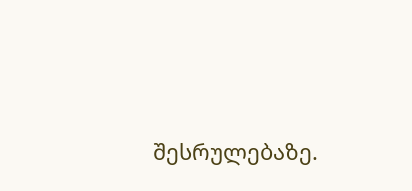შესრულებაზე.